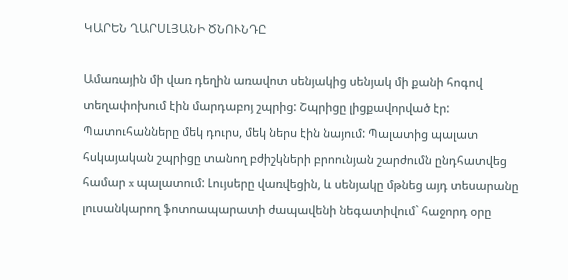ԿԱՐԵՆ ՂԱՐՍԼՅԱՆԻ ԾՆՈՒՆԴԸ

Ամառային մի վառ դեղին առավոտ սենյակից սենյակ մի քանի հոգով տեղափոխում էին մարդաբոյ շպրից: Շպրիցը լիցքավորված էր: Պատուհանները մեկ դուրս, մեկ ներս էին նայում: Պալատից պալատ հսկայական շպրիցը տանող բժիշկների բրոունյան շարժումն ընդհատվեց համար x պալատում: Լույսերը վառվեցին, և սենյակը մթնեց այդ տեսարանը լուսանկարող ֆոտոապարատի ժապավենի նեգատիվում` հաջորդ օրը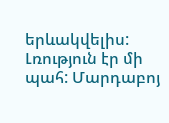երևակվելիս: Լռություն էր մի պահ: Մարդաբոյ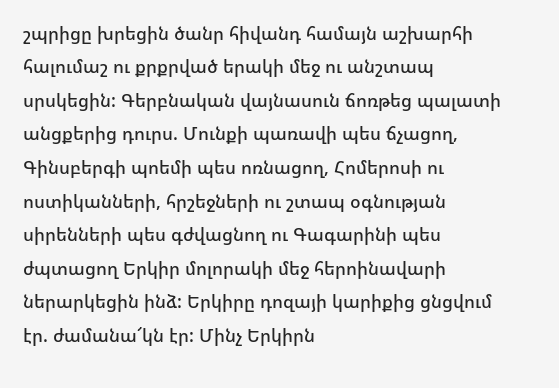շպրիցը խրեցին ծանր հիվանդ համայն աշխարհի հալումաշ ու քրքրված երակի մեջ ու անշտապ սրսկեցին: Գերբնական վայնասուն ճոռթեց պալատի անցքերից դուրս. Մունքի պառավի պես ճչացող, Գինսբերգի պոեմի պես ոռնացող, Հոմերոսի ու ոստիկանների, հրշեջների ու շտապ օգնության սիրենների պես գժվացնող ու Գագարինի պես ժպտացող Երկիր մոլորակի մեջ հերոինավարի ներարկեցին ինձ: Երկիրը դոզայի կարիքից ցնցվում էր. ժամանա՜կն էր: Մինչ Երկիրն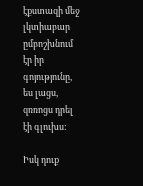էքստազի մեջ լկտիաբար ըմբոշխնում էր իր գոյությունը, ես լացս, զռռոցս դրել էի գլուխս:

Իսկ դուք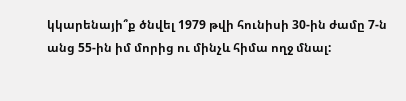կկարենայի՞ք ծնվել 1979 թվի հունիսի 30-ին ժամը 7-ն անց 55-ին իմ մորից ու մինչև հիմա ողջ մնալ: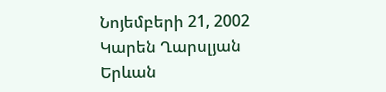Նոյեմբերի 21, 2002
Կարեն Ղարսլյան
Երևան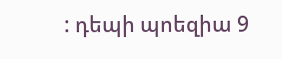: դեպի պոեզիա 9